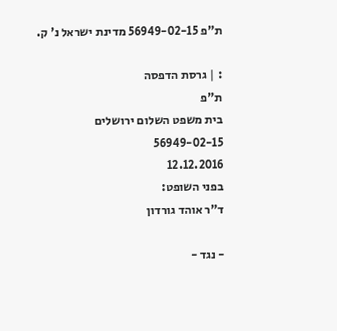ת"פ 56949-02-15 מדינת ישראל נ' ק.

: | גרסת הדפסה
ת"פ
בית משפט השלום ירושלים
56949-02-15
12.12.2016
בפני השופט:
ד"ר אוהד גורדון

- נגד -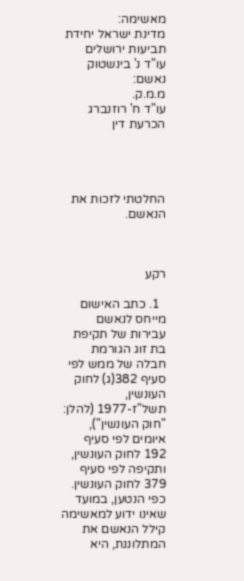מאשימה:
מדינת ישראל יחידת תביעות ירושלים
עו"ד נ' בינשטוק
נאשם:
מ.מ.ק.
עו"ד ח' רוזנברג
הכרעת דין




החלטתי לזכות את הנאשם.



רקע

  1. כתב האישום מייחס לנאשם עבירות של תקיפת בת זוג הגורמת חבלה של ממש לפי סעיף 382(ג) לחוק העונשין, תשל"ז-1977 (להלן: "חוק העונשין"), איומים לפי סעיף 192 לחוק העונשין, ותקיפה לפי סעיף 379 לחוק העונשין. כפי הנטען, במועד שאינו ידוע למאשימה קילל הנאשם את המתלוננת, היא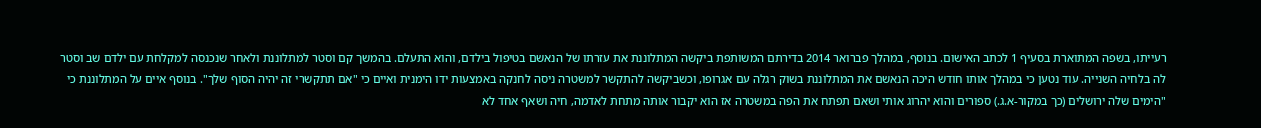רעייתו, בשפה המתוארת בסעיף 1 לכתב האישום. בנוסף, במהלך פברואר 2014 בדירתם המשותפת ביקשה המתלוננת את עזרתו של הנאשם בטיפול בילדם, והוא התעלם. בהמשך קם וסטר למתלוננת ולאחר שנכנסה למקלחת עם ילדם שב וסטר לה בלחיה השנייה. עוד נטען כי במהלך אותו חודש היכה הנאשם את המתלוננת בשוק רגלה עם אגרופו, וכשביקשה להתקשר למשטרה ניסה לחנקה באמצעות ידו הימנית ואיים כי "אם תתקשרי זה יהיה הסוף שלך". בנוסף איים על המתלוננת כי "הימים שלה ירושלים (כך במקור-א.ג.) ספורים והוא יהרוג אותי ושאם תפתח את הפה במשטרה אז הוא יקבור אותה מתחת לאדמה, חיה ושאף אחד לא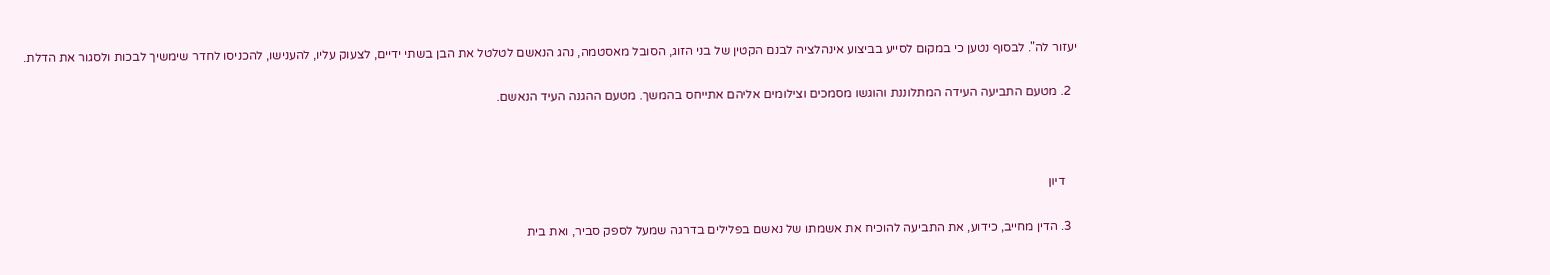יעזור לה". לבסוף נטען כי במקום לסייע בביצוע אינהלציה לבנם הקטין של בני הזוג, הסובל מאסטמה, נהג הנאשם לטלטל את הבן בשתי ידיים, לצעוק עליו, להענישו, להכניסו לחדר שימשיך לבכות ולסגור את הדלת.

  2. מטעם התביעה העידה המתלוננת והוגשו מסמכים וצילומים אליהם אתייחס בהמשך. מטעם ההגנה העיד הנאשם.



    דיון

  3. הדין מחייב, כידוע, את התביעה להוכיח את אשמתו של נאשם בפלילים בדרגה שמעל לספק סביר, ואת בית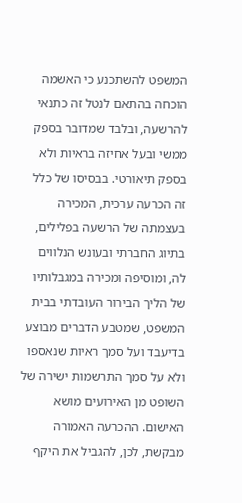המשפט להשתכנע כי האשמה הוכחה בהתאם לנטל זה כתנאי להרשעה, ובלבד שמדובר בספק ממשי ובעל אחיזה בראיות ולא בספק תיאורטי. בבסיסו של כלל זה הכרעה ערכית, המכירה בעצמתה של הרשעה בפלילים, בתיוג החברתי ובעונש הנלווים לה, ומוסיפה ומכירה במגבלותיו של הליך הבירור העובדתי בבית המשפט, שמטבע הדברים מבוצע בדיעבד ועל סמך ראיות שנאספו ולא על סמך התרשמות ישירה של השופט מן האירועים מושא האישום. ההכרעה האמורה מבקשת, לכן, להגביל את היקף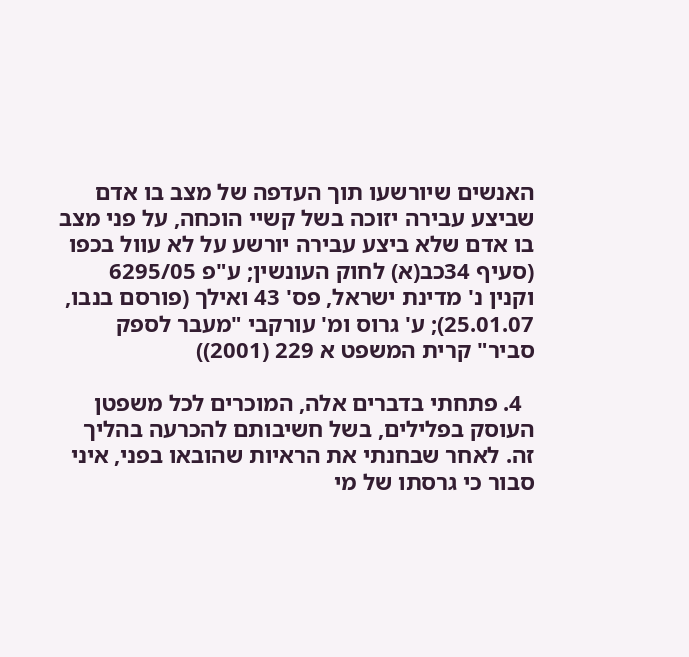האנשים שיורשעו תוך העדפה של מצב בו אדם שביצע עבירה יזוכה בשל קשיי הוכחה, על פני מצב בו אדם שלא ביצע עבירה יורשע על לא עוול בכפו (סעיף 34כב(א) לחוק העונשין; ע"פ 6295/05 וקנין נ' מדינת ישראל, פס' 43 ואילך (פורסם בנבו, 25.01.07); ע' גרוס ומ' עורקבי "מעבר לספק סביר" קרית המשפט א 229 (2001))

  4. פתחתי בדברים אלה, המוכרים לכל משפטן העוסק בפלילים, בשל חשיבותם להכרעה בהליך זה. לאחר שבחנתי את הראיות שהובאו בפני, איני סבור כי גרסתו של מי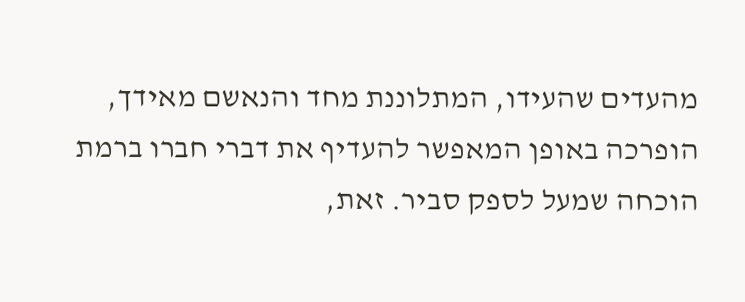מהעדים שהעידו, המתלוננת מחד והנאשם מאידך, הופרכה באופן המאפשר להעדיף את דברי חברו ברמת הוכחה שמעל לספק סביר. זאת,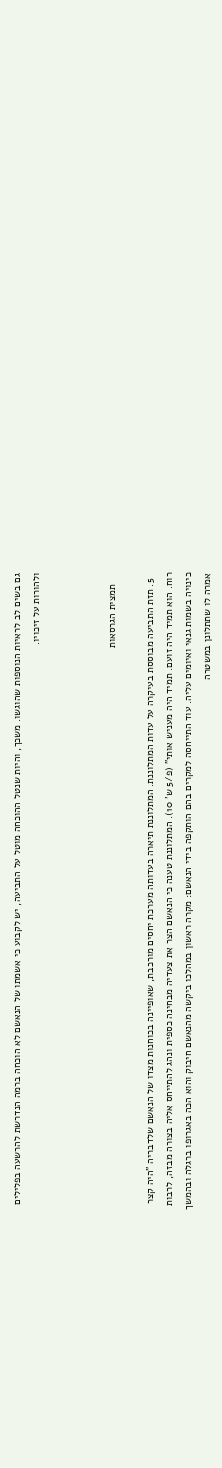גם בשים לב לראיות הנוספות שהוגשו. משכך, והיות שנטל ההוכחה מוטל על התביעה, יש לקבוע כי אשמתו של הנאשם לא הוכחה ברמה הנדרשת להרשעה בפלילים ולהורות על זיכויו.



    תמצית הגרסאות

  5. תזת התביעה מבוססת בעיקרה על עדות המתלוננת. המתלוננת תיארה בעדותה מערכת יחסים מורכבת, שאופיינה בכוחנות מצדו של הנאשם שלדבריה "היה קצר רוח. הוא תמיד היה זועם. תמיד היה מעניש אותי" (פ/5 ש' 10). המתלוננת טענה כי הנאשם הצר את צעדיה מבחינה כספית ונהג להתייחס אליה בצורה מבזה, לרבות כינויה בשמות גנאי ואיומים עליה. עוד התייחסה למקרים בהם הותקפה בידי הנאשם: מקרה ראשון במהלכו ביקשה מהנאשם חיבוק והוא הכה באגרופו ברגלה ובהמשך אמרה לו שתתלונן במשטרה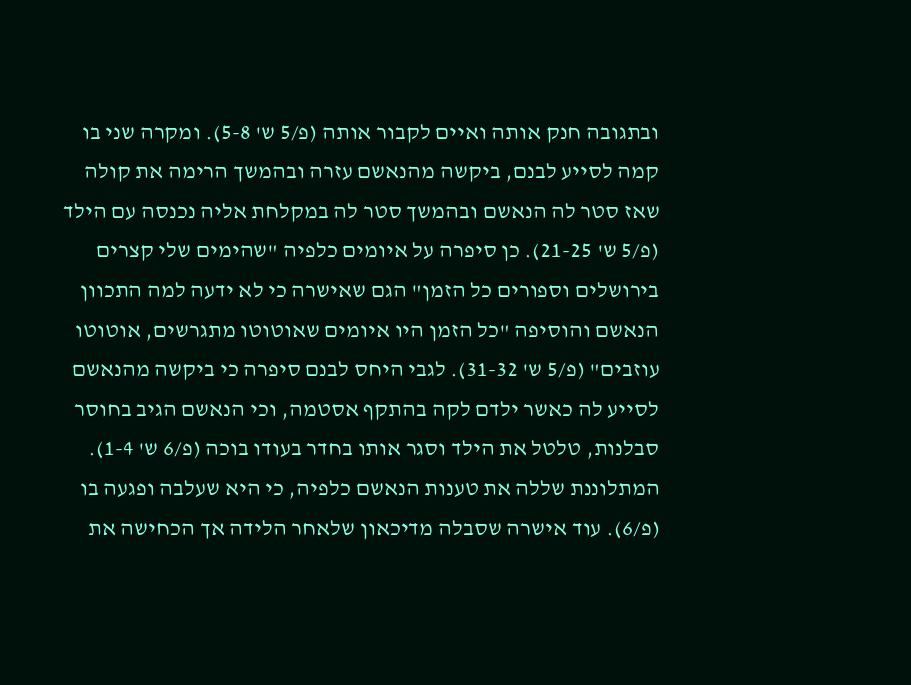ובתגובה חנק אותה ואיים לקבור אותה (פ/5 ש' 5-8). ומקרה שני בו קמה לסייע לבנם, ביקשה מהנאשם עזרה ובהמשך הרימה את קולה שאז סטר לה הנאשם ובהמשך סטר לה במקלחת אליה נכנסה עם הילד (פ/5 ש' 21-25). כן סיפרה על איומים כלפיה "שהימים שלי קצרים בירושלים וספורים כל הזמן" הגם שאישרה כי לא ידעה למה התכוון הנאשם והוסיפה "כל הזמן היו איומים שאוטוטו מתגרשים, אוטוטו עוזבים" (פ/5 ש' 31-32). לגבי היחס לבנם סיפרה כי ביקשה מהנאשם לסייע לה כאשר ילדם לקה בהתקף אסטמה, וכי הנאשם הגיב בחוסר סבלנות, טלטל את הילד וסגר אותו בחדר בעודו בוכה (פ/6 ש' 1-4). המתלוננת שללה את טענות הנאשם כלפיה, כי היא שעלבה ופגעה בו (פ/6). עוד אישרה שסבלה מדיכאון שלאחר הלידה אך הכחישה את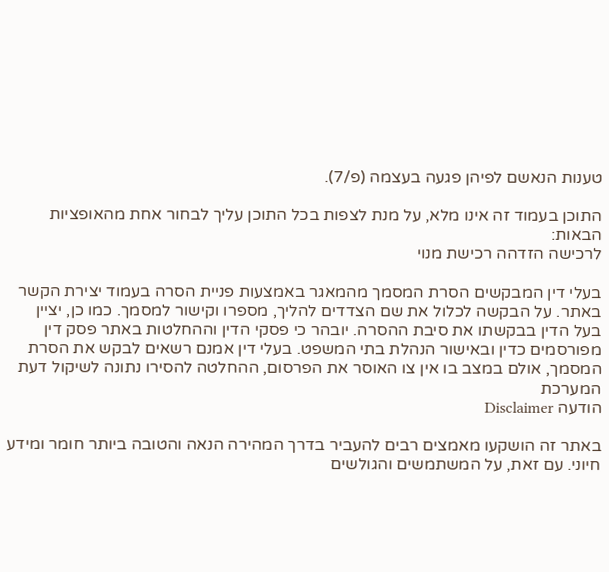טענות הנאשם לפיהן פגעה בעצמה (פ/7).

התוכן בעמוד זה אינו מלא, על מנת לצפות בכל התוכן עליך לבחור אחת מהאופציות הבאות:
לרכישה הזדהה רכישת מנוי

בעלי דין המבקשים הסרת המסמך מהמאגר באמצעות פניית הסרה בעמוד יצירת הקשר באתר. על הבקשה לכלול את שם הצדדים להליך, מספרו וקישור למסמך. כמו כן, יציין בעל הדין בבקשתו את סיבת ההסרה. יובהר כי פסקי הדין וההחלטות באתר פסק דין מפורסמים כדין ובאישור הנהלת בתי המשפט. בעלי דין אמנם רשאים לבקש את הסרת המסמך, אולם במצב בו אין צו האוסר את הפרסום, ההחלטה להסירו נתונה לשיקול דעת המערכת
הודעה Disclaimer

באתר זה הושקעו מאמצים רבים להעביר בדרך המהירה הנאה והטובה ביותר חומר ומידע חיוני. עם זאת, על המשתמשים והגולשים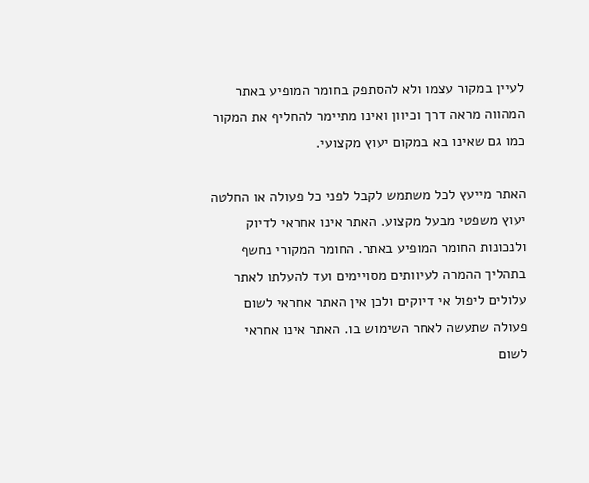לעיין במקור עצמו ולא להסתפק בחומר המופיע באתר המהווה מראה דרך וכיוון ואינו מתיימר להחליף את המקור כמו גם שאינו בא במקום יעוץ מקצועי.

האתר מייעץ לכל משתמש לקבל לפני כל פעולה או החלטה יעוץ משפטי מבעל מקצוע. האתר אינו אחראי לדיוק ולנכונות החומר המופיע באתר. החומר המקורי נחשף בתהליך ההמרה לעיוותים מסויימים ועד להעלתו לאתר עלולים ליפול אי דיוקים ולכן אין האתר אחראי לשום פעולה שתעשה לאחר השימוש בו. האתר אינו אחראי לשום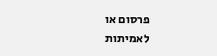פרסום או לאמיתות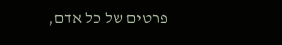פרטים של כל אדם,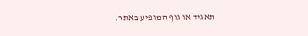תאגיד או גוף המופיע באתר.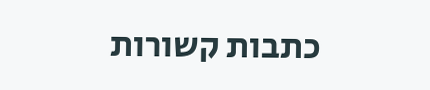כתבות קשורות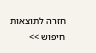חזרה לתוצאות חיפוש >>